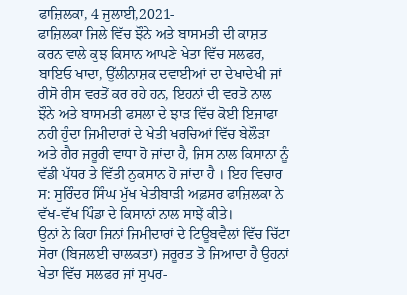ਫਾਜ਼ਿਲਕਾ, 4 ਜੁਲਾਈ,2021-
ਫਾਜ਼ਿਲਕਾ ਜਿਲੇ ਵਿੱਚ ਝੌਨੇ ਅਤੇ ਬਾਸਮਤੀ ਦੀ ਕਾਸ਼ਤ ਕਰਨ ਵਾਲੇ ਕੁਝ ਕਿਸਾਨ ਆਪਣੇ ਖੇਤਾ ਵਿੱਚ ਸਲਫਰ, ਬਾਇਓ ਖਾਦਾ, ਉੱਲੀਨਾਸ਼ਕ ਦਵਾਈਆਂ ਦਾ ਦੇਖਾਦੇਖੀ ਜਾਂ ਰੀਸੋ ਰੀਸ ਵਰਤੋਂ ਕਰ ਰਹੇ ਹਨ, ਇਹਨਾਂ ਦੀ ਵਰਤੋ ਨਾਲ ਝੌਨੇ ਅਤੇ ਬਾਸਮਤੀ ਫਸਲਾ ਦੇ ਝਾੜ ਵਿੱਚ ਕੋਈ ਇਜਾਫਾ ਨਹੀ ਹੁੰਦਾ ਜਿਮੀਦਾਰਾਂ ਦੇ ਖੇਤੀ ਖਰਚਿਆਂ ਵਿੱਚ ਬੇਲੌੜਾ ਅਤੇ ਗੈਰ ਜਰੂਰੀ ਵਾਧਾ ਹੋ ਜਾਂਦਾ ਹੈ, ਜਿਸ ਨਾਲ ਕਿਸਾਨਾ ਨੂੰ ਵੱਡੀ ਪੱਧਰ ਤੇ ਵਿੱਤੀ ਨੁਕਸਾਨ ਹੋ ਜਾਂਦਾ ਹੈ । ਇਹ ਵਿਚਾਰ ਸ: ਸੁਰਿੰਦਰ ਸਿੰਘ ਮੁੱਖ ਖੇਤੀਬਾੜੀ ਅਫ਼ਸਰ ਫਾਜ਼ਿਲਕਾ ਨੇ ਵੱਖ-ਵੱਖ ਪਿੰਡਾ ਦੇ ਕਿਸਾਨਾਂ ਨਾਲ ਸਾਝੇਂ ਕੀਤੇ।
ਉਨਾਂ ਨੇ ਕਿਹਾ ਜਿਨਾਂ ਜਿਮੀਦਾਰਾਂ ਦੇ ਟਿਊਬਵੈਲਾਂ ਵਿੱਚ ਚਿੱਟਾ ਸੋਰਾ (ਬਿਜਲਈ ਚਾਲਕਤਾ) ਜਰੂਰਤ ਤੋ ਜਿਆਦਾ ਹੈ ਉਹਨਾਂ ਖੇਤਾ ਵਿੱਚ ਸਲਫਰ ਜਾਂ ਸੁਪਰ-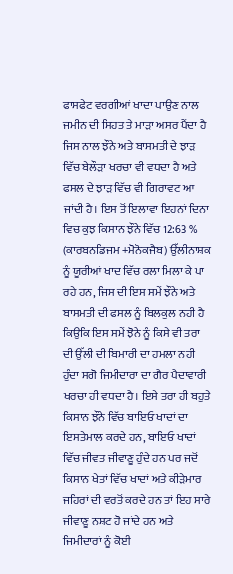ਫਾਸਫੇਟ ਵਰਗੀਆਂ ਖਾਦਾ ਪਾਉਣ ਨਾਲ ਜਮੀਨ ਦੀ ਸਿਹਤ ਤੇ ਮਾੜਾ ਅਸਰ ਪੈਂਦਾ ਹੈ ਜਿਸ ਨਾਲ ਝੌਨੇ ਅਤੇ ਬਾਸਮਤੀ ਦੇ ਝਾੜ ਵਿੱਚ ਬੇਲੌੜਾ ਖਰਚਾ ਵੀ ਵਧਦਾ ਹੈ ਅਤੇ ਫਸਲ ਦੇ ਝਾੜ ਵਿੱਚ ਵੀ ਗਿਰਾਵਟ ਆ ਜਾਂਦੀ ਹੈ। ਇਸ ਤੋਂ ਇਲਾਵਾ ਇਹਨਾਂ ਦਿਨਾ ਵਿਚ ਕੁਝ ਕਿਸਾਨ ਝੌਨੇ ਵਿੱਚ 12:63 % (ਕਾਰਬਨਡਿਜਮ +ਮੋਨੋਕਜੈਬ) ਉੱਲੀਨਾਸ਼ਕ ਨੂੰ ਯੂਰੀਆਂ ਖਾਦ ਵਿੱਚ ਰਲਾ ਮਿਲਾ ਕੇ ਪਾ ਰਹੇ ਹਨ, ਜਿਸ ਦੀ ਇਸ ਸਮੇਂ ਝੌਨੇ ਅਤੇ ਬਾਸਮਤੀ ਦੀ ਫਸਲ ਨੂੰ ਬਿਲਕੁਲ ਨਹੀ ਹੈ ਕਿਉਕਿ ਇਸ ਸਮੇਂ ਝੋਨੇ ਨੂੰ ਕਿਸੇ ਵੀ ਤਰਾ ਦੀ ਉੱਲੀ ਦੀ ਬਿਮਾਰੀ ਦਾ ਹਮਲਾ ਨਹੀ ਹੁੰਦਾ ਸਗੋ ਜਿਮੀਦਾਰਾ ਦਾ ਗੈਰ ਪੈਦਾਵਾਰੀ ਖਰਚਾ ਹੀ ਵਧਦਾ ਹੈ। ਇਸੇ ਤਰਾ ਹੀ ਬਹੁਤੇ ਕਿਸਾਨ ਝੌਨੇ ਵਿੱਚ ਬਾਇਓ ਖਾਦਾਂ ਦਾ ਇਸਤੇਮਾਲ ਕਰਦੇ ਹਨ, ਬਾਇਓ ਖਾਦਾਂ ਵਿੱਚ ਜੀਵਤ ਜੀਵਾਣੂ ਹੁੰਦੇ ਹਨ ਪਰ ਜਦੋਂ ਕਿਸਾਨ ਖੇਤਾਂ ਵਿੱਚ ਖਾਦਾਂ ਅਤੇ ਕੀੜੇਮਾਰ ਜਹਿਰਾਂ ਦੀ ਵਰਤੋਂ ਕਰਦੇ ਹਨ ਤਾਂ ਇਹ ਸਾਰੇ ਜੀਵਾਣੂ ਨਸ਼ਟ ਹੋ ਜਾਂਦੇ ਹਨ ਅਤੇ ਜਿਮੀਦਾਰਾਂ ਨੂੰ ਕੋਈ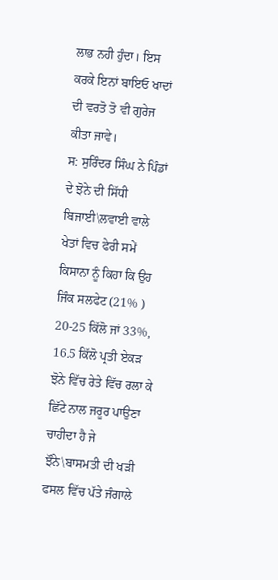ਲਾਭ ਨਹੀ ਹੁੰਦਾ। ਇਸ ਕਰਕੇ ਇਨਾਂ ਬਾਇਓ ਖਾਦਾਂ ਦੀ ਵਰਤੋ ਤੋ ਵੀ ਗੁਰੇਜ ਕੀਤਾ ਜਾਵੇ।
ਸ: ਸੁਰਿੰਦਰ ਸਿੰਘ ਨੇ ਪਿੰਡਾਂ ਦੇ ਝੋਨੇ ਦੀ ਸਿੱਧੀ ਬਿਜਾਈ\ਲਵਾਈ ਵਾਲੇ ਖੇਤਾਂ ਵਿਚ ਫੇਰੀ ਸਮੇਂ ਕਿਸਾਨਾ ਨੂੰ ਕਿਹਾ ਕਿ ਉਹ ਜਿੰਕ ਸਲਫੇਟ (21% ) 20-25 ਕਿੱਲੋ ਜਾਂ 33%, 16.5 ਕਿੱਲੋ ਪ੍ਰਤੀ ਏਕੜ ਝੋਨੇ ਵਿੱਚ ਰੇਤੇ ਵਿੱਚ ਰਲਾ ਕੇ ਛਿੱਟੇ ਨਾਲ ਜਰੂਰ ਪਾਉਣਾ ਚਾਹੀਦਾ ਹੈ ਜੇ ਝੌਨੇ\ਬਾਸਮਤੀ ਦੀ ਖੜੀ ਫਸਲ ਵਿੱਚ ਪੱਤੇ ਜੰਗਾਲੇ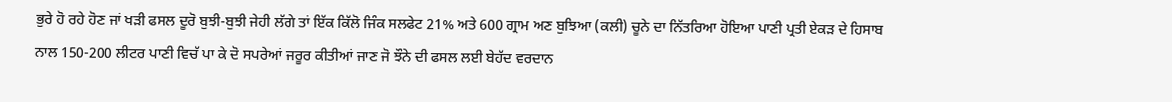ਭੁਰੇ ਹੋ ਰਹੇ ਹੋਣ ਜਾਂ ਖੜੀ ਫਸਲ ਦੂਰੋ ਬੁਝੀ-ਬੁਝੀ ਜੇਹੀ ਲੱਗੇ ਤਾਂ ਇੱਕ ਕਿੱਲੋ ਜਿੰਕ ਸਲਫੇਟ 21% ਅਤੇ 600 ਗ੍ਰਾਮ ਅਣ ਬੁਝਿਆ (ਕਲੀ) ਚੂਨੇ ਦਾ ਨਿੱਤਰਿਆ ਹੋਇਆ ਪਾਣੀ ਪ੍ਰਤੀ ਏਕੜ ਦੇ ਹਿਸਾਬ ਨਾਲ 150-200 ਲੀਟਰ ਪਾਣੀ ਵਿਚੱ ਪਾ ਕੇ ਦੋ ਸਪਰੇਆਂ ਜਰੂਰ ਕੀਤੀਆਂ ਜਾਣ ਜੋ ਝੌਨੇ ਦੀ ਫਸਲ ਲਈ ਬੇਹੱਦ ਵਰਦਾਨ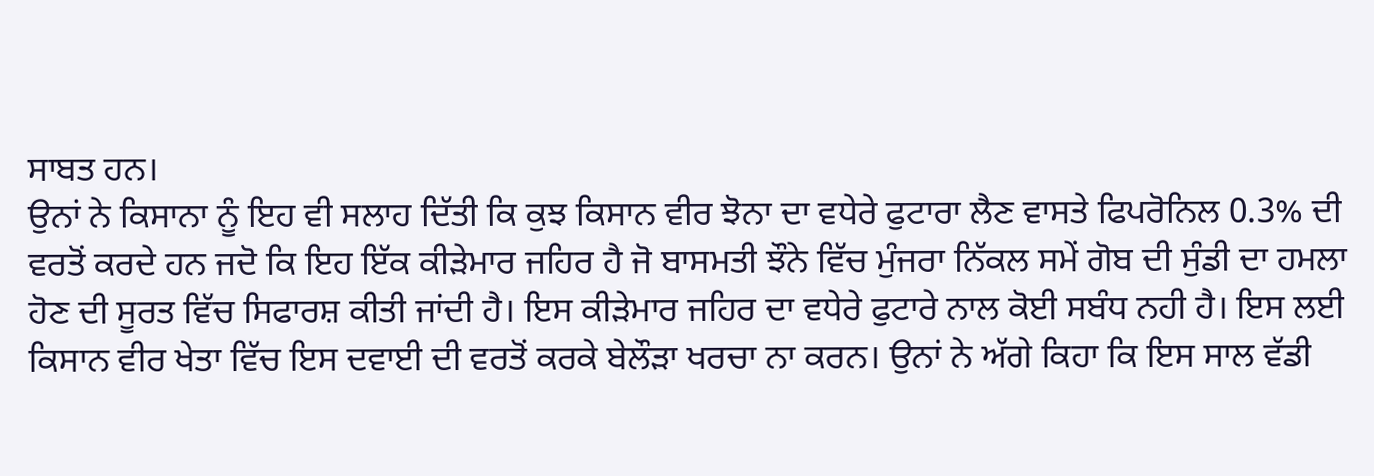ਸਾਬਤ ਹਨ।
ਉਨਾਂ ਨੇ ਕਿਸਾਨਾ ਨੂੰ ਇਹ ਵੀ ਸਲਾਹ ਦਿੱਤੀ ਕਿ ਕੁਝ ਕਿਸਾਨ ਵੀਰ ਝੋਨਾ ਦਾ ਵਧੇਰੇ ਫੁਟਾਰਾ ਲੈਣ ਵਾਸਤੇ ਫਿਪਰੋਨਿਲ 0.3% ਦੀ ਵਰਤੋਂ ਕਰਦੇ ਹਨ ਜਦੋ ਕਿ ਇਹ ਇੱਕ ਕੀੜੇਮਾਰ ਜਹਿਰ ਹੈ ਜੋ ਬਾਸਮਤੀ ਝੌਨੇ ਵਿੱਚ ਮੁੰਜਰਾ ਨਿੱਕਲ ਸਮੇਂ ਗੋਬ ਦੀ ਸੁੰਡੀ ਦਾ ਹਮਲਾ ਹੋਣ ਦੀ ਸੂਰਤ ਵਿੱਚ ਸਿਫਾਰਸ਼ ਕੀਤੀ ਜਾਂਦੀ ਹੈ। ਇਸ ਕੀੜੇਮਾਰ ਜਹਿਰ ਦਾ ਵਧੇਰੇ ਫੁਟਾਰੇ ਨਾਲ ਕੋਈ ਸਬੰਧ ਨਹੀ ਹੈ। ਇਸ ਲਈ ਕਿਸਾਨ ਵੀਰ ਖੇਤਾ ਵਿੱਚ ਇਸ ਦਵਾਈ ਦੀ ਵਰਤੋਂ ਕਰਕੇ ਬੇਲੌੜਾ ਖਰਚਾ ਨਾ ਕਰਨ। ਉਨਾਂ ਨੇ ਅੱਗੇ ਕਿਹਾ ਕਿ ਇਸ ਸਾਲ ਵੱਡੀ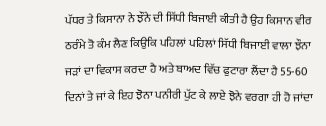ਪੱਧਰ ਤੇ ਕਿਸਾਨਾ ਨੇ ਝੌਨੇ ਦੀ ਸਿੱਧੀ ਬਿਜਾਈ ਕੀਤੀ ਹੈ ਉਹ ਕਿਸਾਨ ਵੀਰ ਠਰੰਮੇ ਤੋ ਕੰਮ ਲੈਣ ਕਿਉਕਿ ਪਹਿਲਾਂ ਪਹਿਲਾਂ ਸਿੱਧੀ ਬਿਜਾਈ ਵਾਲਾ ਝੌਨਾ ਜੜਾਂ ਦਾ ਵਿਕਾਸ ਕਰਦਾ ਹੈ ਅਤੇ ਬਾਅਦ ਵਿੱਚ ਫੁਟਾਰਾ ਲੈਂਦਾ ਹੈ 55-60 ਦਿਨਾਂ ਤੇ ਜਾਂ ਕੇ ਇਹ ਝੋਨਾ ਪਨੀਰੀ ਪੁੱਟ ਕੇ ਲਾਏ ਝੋਨੇ ਵਰਗਾ ਹੀ ਹੋ ਜਾਂਦਾ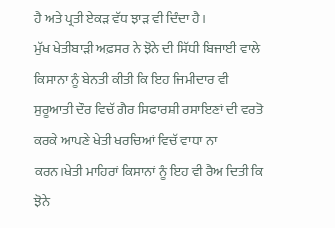ਹੈ ਅਤੇ ਪ੍ਰਤੀ ਏਕੜ ਵੱਧ ਝਾੜ ਵੀ ਦਿੰਦਾ ਹੈ।
ਮੁੱਖ ਖੇਤੀਬਾੜੀ ਅਫ਼ਸਰ ਨੇ ਝੋਨੇ ਦੀ ਸਿੱਧੀ ਬਿਜਾਈ ਵਾਲੇ ਕਿਸਾਨਾ ਨੂੰ ਬੇਨਤੀ ਕੀਤੀ ਕਿ ਇਹ ਜਿਮੀਦਾਰ ਵੀ ਸੁਰੂਆਤੀ ਦੌਰ ਵਿਚੱ ਗੈਰ ਸਿਫਾਰਸ਼ੀ ਰਸਾਇਣਾਂ ਦੀ ਵਰਤੋ ਕਰਕੇ ਆਪਣੇ ਖੇਤੀ ਖਰਚਿਆਂ ਵਿਚੱ ਵਾਧਾ ਨਾ ਕਰਨ।ਖੇਤੀ ਮਾਹਿਰਾਂ ਕਿਸਾਨਾਂ ਨੂੰ ਇਹ ਵੀ ਰੈਅ ਦਿਤੀ ਕਿ ਝੋਨੇ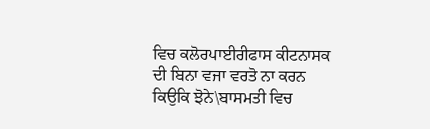ਵਿਚ ਕਲੋਰਪਾਈਰੀਫਾਸ ਕੀਟਨਾਸਕ ਦੀ ਬਿਨਾ ਵਜਾ ਵਰਤੋ ਨਾ ਕਰਨ ਕਿਉਕਿ ਝੋਨੇ\ਬਾਸਮਤੀ ਵਿਚ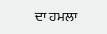ਦਾ ਹਮਲਾ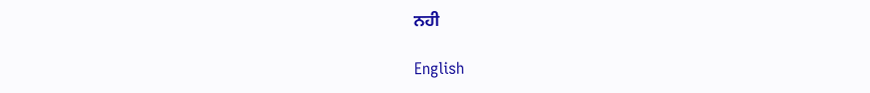ਨਹੀ

English